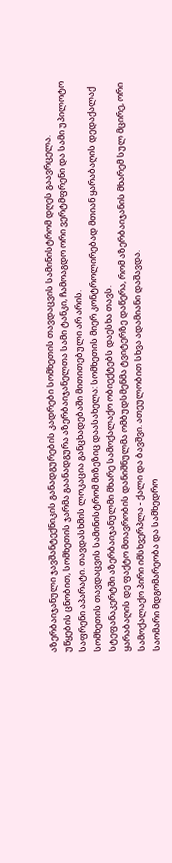აზერბაიჯანული ჯავშანტექნიკის განადგურების კადრები სომხეთის თავდაცვის სამინისტრომ დღეს გაავრცელა.
უწყების ცნობით, სომხეთის ჯარმა გაანადგურა აზერბაიჯანელთა სამი ტანკი, ჩამოაგდო ორი ვერტმფრენი და სამი უპილოტო საფრენი აპარატი. თავდასხმის ლოკაცია განცხადებაში მითითებული არ არის.
სომხეთის თავდაცვის სამინისტრომ მიზეზიც დაასახელა: სომხეთის მიერ კონტროლირებად მთიან ყარაბაღის დედაქალაქ სტეფანაკერტში აზერბაიჯანულმი მხარე სამოქალაქო ობიექტებს დაესხა თავს.
ყარაბაღის დე ფაქტო მთავრობის დანიშნულმა ომბუდსმენმა ტვიტერზე დაწერა, რომ აზერბაიჯანის მხარემ სულ მცირე, ორი სამოქალაქო პირი იმსხვერპლა - ქალი და ბავშვი. ათეულობით სხვა ადამიანი დაშავდა.
საომარი მდგომარეობა და სამხედრო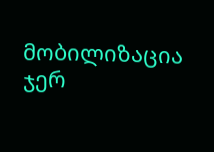მობილიზაცია ჯერ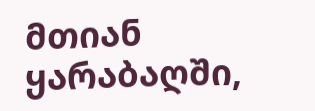მთიან ყარაბაღში,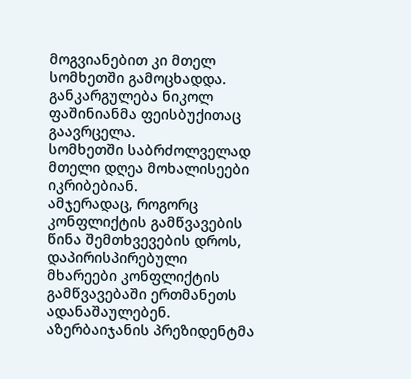მოგვიანებით კი მთელ სომხეთში გამოცხადდა. განკარგულება ნიკოლ ფაშინიანმა ფეისბუქითაც გაავრცელა.
სომხეთში საბრძოლველად მთელი დღეა მოხალისეები იკრიბებიან.
ამჯერადაც, როგორც კონფლიქტის გამწვავების წინა შემთხვევების დროს, დაპირისპირებული მხარეები კონფლიქტის გამწვავებაში ერთმანეთს ადანაშაულებენ.
აზერბაიჯანის პრეზიდენტმა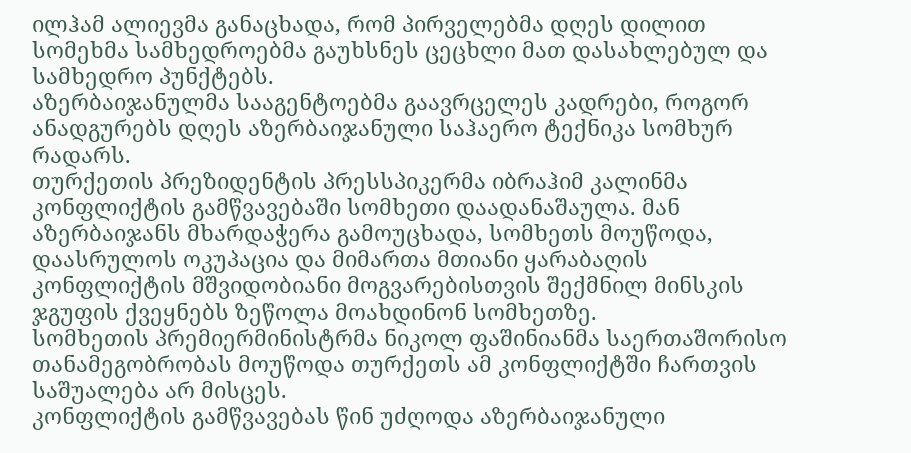ილჰამ ალიევმა განაცხადა, რომ პირველებმა დღეს დილით სომეხმა სამხედროებმა გაუხსნეს ცეცხლი მათ დასახლებულ და სამხედრო პუნქტებს.
აზერბაიჯანულმა სააგენტოებმა გაავრცელეს კადრები, როგორ ანადგურებს დღეს აზერბაიჯანული საჰაერო ტექნიკა სომხურ რადარს.
თურქეთის პრეზიდენტის პრესსპიკერმა იბრაჰიმ კალინმა კონფლიქტის გამწვავებაში სომხეთი დაადანაშაულა. მან აზერბაიჯანს მხარდაჭერა გამოუცხადა, სომხეთს მოუწოდა, დაასრულოს ოკუპაცია და მიმართა მთიანი ყარაბაღის კონფლიქტის მშვიდობიანი მოგვარებისთვის შექმნილ მინსკის ჯგუფის ქვეყნებს ზეწოლა მოახდინონ სომხეთზე.
სომხეთის პრემიერმინისტრმა ნიკოლ ფაშინიანმა საერთაშორისო თანამეგობრობას მოუწოდა თურქეთს ამ კონფლიქტში ჩართვის საშუალება არ მისცეს.
კონფლიქტის გამწვავებას წინ უძღოდა აზერბაიჯანული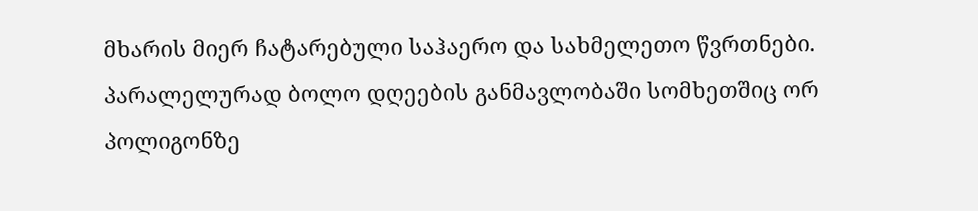მხარის მიერ ჩატარებული საჰაერო და სახმელეთო წვრთნები.
პარალელურად ბოლო დღეების განმავლობაში სომხეთშიც ორ პოლიგონზე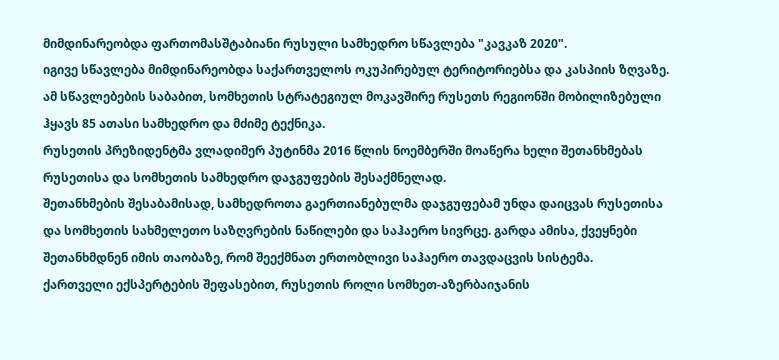მიმდინარეობდა ფართომასშტაბიანი რუსული სამხედრო სწავლება "კავკაზ 2020".
იგივე სწავლება მიმდინარეობდა საქართველოს ოკუპირებულ ტერიტორიებსა და კასპიის ზღვაზე. ამ სწავლებების საბაბით, სომხეთის სტრატეგიულ მოკავშირე რუსეთს რეგიონში მობილიზებული ჰყავს 85 ათასი სამხედრო და მძიმე ტექნიკა.
რუსეთის პრეზიდენტმა ვლადიმერ პუტინმა 2016 წლის ნოემბერში მოაწერა ხელი შეთანხმებას რუსეთისა და სომხეთის სამხედრო დაჯგუფების შესაქმნელად.
შეთანხმების შესაბამისად, სამხედროთა გაერთიანებულმა დაჯგუფებამ უნდა დაიცვას რუსეთისა და სომხეთის სახმელეთო საზღვრების ნაწილები და საჰაერო სივრცე. გარდა ამისა, ქვეყნები შეთანხმდნენ იმის თაობაზე, რომ შეექმნათ ერთობლივი საჰაერო თავდაცვის სისტემა.
ქართველი ექსპერტების შეფასებით, რუსეთის როლი სომხეთ-აზერბაიჯანის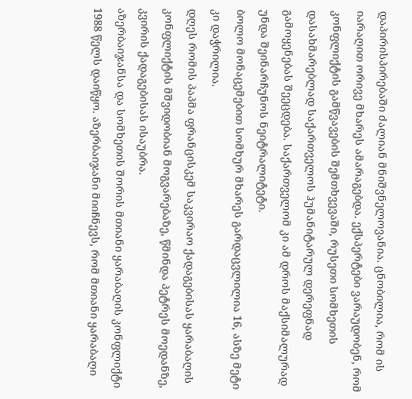დაპირისპირებაში ძალიან მნიშვნელოვანია. ცნობილია, რომ ის იარაღით ორივე მხარეს ამარაგებდა. ექსპერტები ვარაუდობენ, რომ კონფლიქტის გამწვავების შემთხვევაში, რუსეთი სომხეთის დასახმარებლად საქართველოს ჰუმანიტარულ დერეფნად გამოყენებას შეეცდება. საქართველომ კი ამ დროს მაქსიმალურად უნდა შეინარჩუნოს ნეიტრალიტეტი.
ბოლო მონაცემებით სომხურ მხარეს გარდაცვლილია 16, ასზე მეტი კი დაჭრილია.
დღეს რომის პაპმა ფრანცისკემ საკვირაო ქადაგებისას ყარაბაღის კონფლიქტის მშვიდობიან მოგვარებაზე, წმინდა პეტრეს მოედანზე, კვირის ქადაგებისას ისაუბრა.
აზერბაიჯანსა და სომხეთის შორის მთიანი ყარაბაღის კონფლიქტი 1988 წელს დაიწყო. აზერბაიჯანი მიიჩნევს, რომ მთიანი ყარაბაღი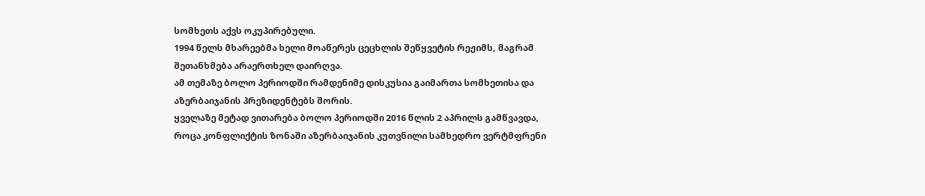სომხეთს აქვს ოკუპირებული.
1994 წელს მხარეებმა ხელი მოაწერეს ცეცხლის შეწყვეტის რეჟიმს, მაგრამ შეთანხმება არაერთხელ დაირღვა.
ამ თემაზე ბოლო პერიოდში რამდენიმე დისკუსია გაიმართა სომხეთისა და აზერბაიჯანის პრეზიდენტებს შორის.
ყველაზე მეტად ვითარება ბოლო პერიოდში 2016 წლის 2 აპრილს გამწვავდა, როცა კონფლიქტის ზონაში აზერბაიჯანის კუთვნილი სამხედრო ვერტმფრენი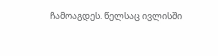ჩამოაგდეს. წელსაც ივლისში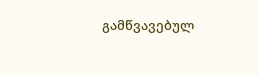გამწვავებულ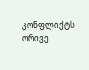კონფლიქტს ორივე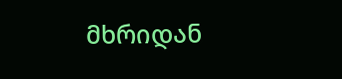მხრიდან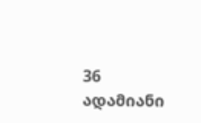36 ადამიანი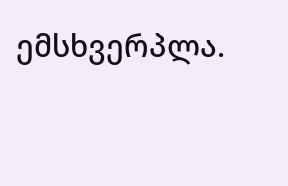ემსხვერპლა.